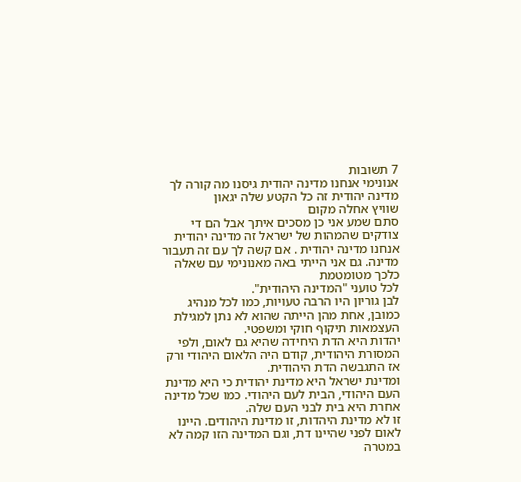7 תשובות
אנונימי אנחנו מדינה יהודית גיסנו מה קורה לך
מדינה יהודית זה כל הקטע שלה יגאון
שוויץ אחלה מקום
סתם שמע אני כן מסכים איתך אבל הם די צודקים שהמהות של ישראל זה מדינה יהודית
אנחנו מדינה יהודית . אם קשה לך עם זה תעבור מדינה. גם אני הייתי באה מאנונימי עם שאלה כלכך מטומטמת
לכל טועני "המדינה היהודית".
לבן גוריון היו הרבה טעויות, כמו לכל מנהיג כמובן, אחת מהן הייתה שהוא לא נתן למגילת העצמאות תיקוף חוקי ומשפטי.
יהדות היא הדת היחידה שהיא גם לאום, ולפי המסורת היהודית, קודם היה הלאום היהודי ורק אז התגבשה הדת היהודית.
ומדינת ישראל היא מדינת יהודית כי היא מדינת העם היהודי, הבית לעם היהודי. כמו שכל מדינה אחרת היא בית לבני העם שלה.
זו לא מדינת היהדות, זו מדינת היהודים. היינו לאום לפני שהיינו דת, וגם המדינה הזו קמה לא במטרה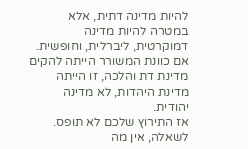להיות מדינה דתית, אלא במטרה להיות מדינה דמוקרטית, ליברלית, וחופשית.
אם כוונת המשורר הייתה להקים מדינת דת והלכה, זו הייתה מדינת היהדות, לא מדינה יהודית.
אז התירוץ שלכם לא תופס.
לשאלה, אין מה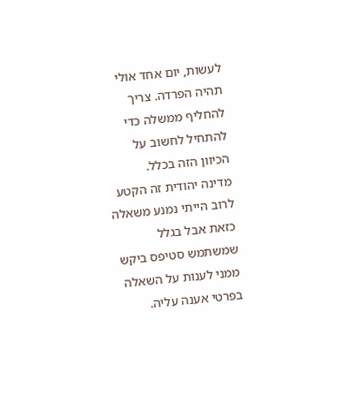לעשות, יום אחד אולי תהיה הפרדה. צריך להחליף ממשלה כדי להתחיל לחשוב על הכיוון הזה בכלל.
מדינה יהודית זה הקטע
לרוב הייתי נמנע משאלה כזאת אבל בגלל שמשתמש סטיפס ביקש ממני לענות על השאלה בפרטי אענה עליה.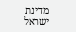מדינת ישראל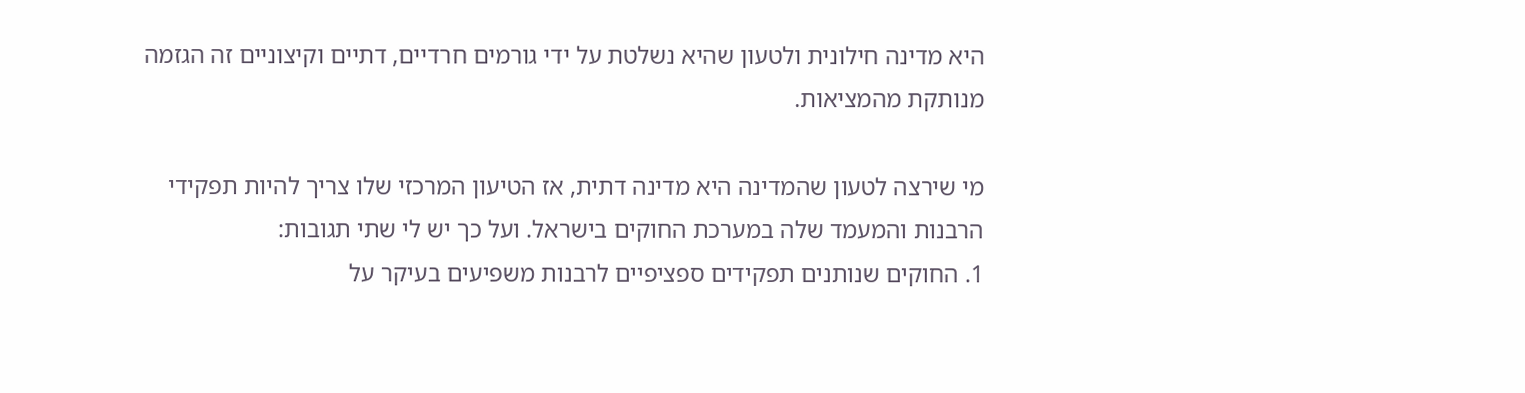היא מדינה חילונית ולטעון שהיא נשלטת על ידי גורמים חרדיים, דתיים וקיצוניים זה הגזמה מנותקת מהמציאות.

מי שירצה לטעון שהמדינה היא מדינה דתית, אז הטיעון המרכזי שלו צריך להיות תפקידי הרבנות והמעמד שלה במערכת החוקים בישראל. ועל כך יש לי שתי תגובות:
1. החוקים שנותנים תפקידים ספציפיים לרבנות משפיעים בעיקר על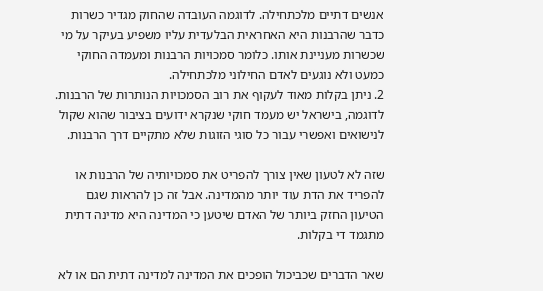אנשים דתיים מלכתחילה. לדוגמה העובדה שהחוק מגדיר כשרות כדבר שהרבנות היא האחראית הבלעדית עליו משפיע בעיקר על מי שכשרות מעניינת אותו. כלומר סמכויות הרבנות ומעמדה החוקי כמעט ולא נוגעים לאדם החילוני מלכתחילה.
2. ניתן בקלות מאוד לעקוף את רוב הסמכויות הנותרות של הרבנות. לדוגמה, בישראל יש מעמד חוקי שנקרא ידועים בציבור שהוא שקול לנישואים ואפשרי עבור כל סוגי הזוגות שלא מתקיים דרך הרבנות.

שזה לא לטעון שאין צורך להפריט את סמכויותיה של הרבנות או להפריד את הדת עוד יותר מהמדינה. אבל זה כן להראות שגם הטיעון החזק ביותר של האדם שיטען כי המדינה היא מדינה דתית מתגמד די בקלות.

שאר הדברים שכביכול הופכים את המדינה למדינה דתית הם או לא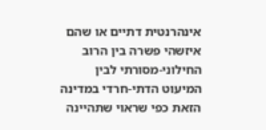אינהרנטית דתיים או שהם איזשהי פשרה בין הרוב החילוני-מסורתי לבין המיעוט הדתי-חרדי במדינה הזאת כפי שראוי שתהיינה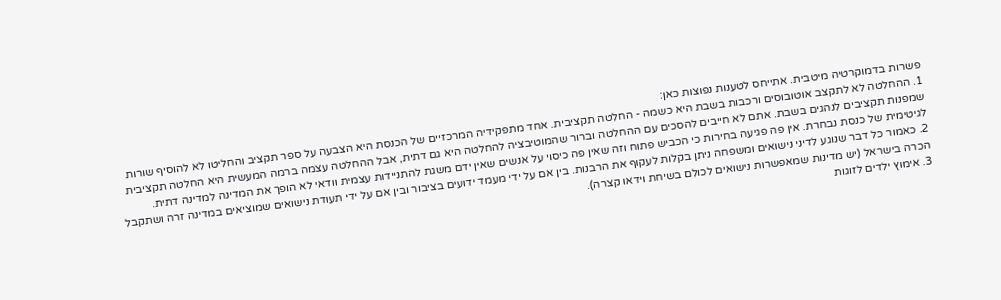פשרות בדמוקרטיה מיטבית. אתייחס לטענות נפוצות כאן:
1. ההחלטה לא לתקצב אוטובוסים ורכבות בשבת היא כשמה - החלטה תקציבית. אחד מתפקידיה המרכזיים של הכנסת היא הצבעה על ספר תקציב והחליטו לא להוסיף שורות שמפנות תקציבים לנהגים בשבת. אתם לא חייבים להסכים עם ההחלטה וברור שהמוטיבציה להחלטה היא גם דתית, אבל ההחלטה עצמה ברמה המעשית היא החלטה תקציבית לגיטימית של כנסת נבחרת. אין פה פגיעה בחירות כי הכביש פתוח וזה שאין פה כיסוי על אנשים שאין ידם משגת להתניידות עצמית וודאי לא הופך את המדינה למדינה דתית.
2. כאמור כל דבר שנוגע לדיני נישואים ומשפחה ניתן בקלות לעקוף את הרבנות. בין אם על ידי מעמד ידועים בציבור ובין אם על ידי תעודת נישואים שמוציאים במדינה זרה ושתקבל הכרה בישראל (יש מדינות שמאפשרות נישואים לכולם בשיחת וידאו קצרה).
3. אימוץ ילדים לזוגות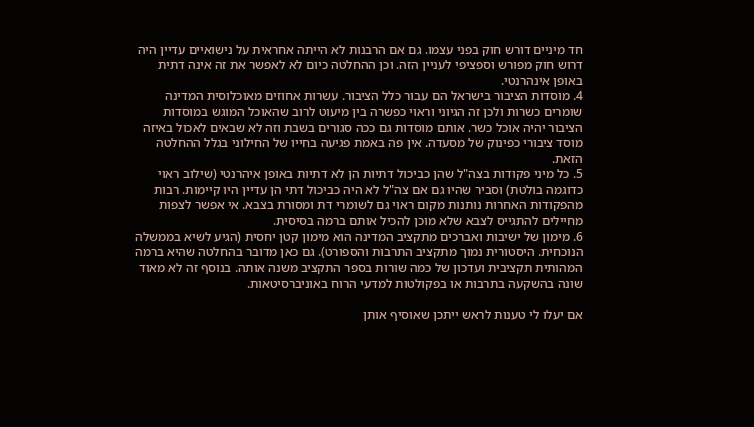חד מיניים דורש חוק בפני עצמו. גם אם הרבנות לא הייתה אחראית על נישואיים עדיין היה דרוש חוק מפורש וספציפי לעניין הזה. וכן ההחלטה כיום לא לאפשר את זה אינה דתית באופן אינהרנטי.
4. מוסדות הציבור בישראל הם עבור כלל הציבור. עשרות אחוזים מאוכלוסית המדינה שומרים כשרות ולכן זה הגיוני וראוי כפשרה בין מיעוט לרוב שהאוכל המוגש במוסדות הציבור יהיה אוכל כשר. אותם מוסדות גם ככה סגורים בשבת וזה לא שבאים לאכול באיזה מוסד ציבורי כפינוק של מסעדה. אין פה באמת פגיעה בחייו של החילוני בגלל ההחלטה הזאת.
5. כל מיני פקודות בצה"ל שהן כביכול דתיות הן לא דתיות באופן איהרנטי (שילוב ראוי כדוגמה בולטת) וסביר שהיו גם אם צה"ל לא היה כביכול דתי הן עדיין היו קיימות. רבות מהפקודות האחרות נותנות מקום ראוי גם לשומרי דת ומסורת בצבא. אי אפשר לצפות מחיילים להתגייס לצבא שלא מוכן להכיל אותם ברמה בסיסית.
6. מימון של ישיבות ואברכים מתקציב המדינה הוא מימון קטן יחסית (הגיע לשיא בממשלה הנוכחית. היסטורית נמוך מתקציב התרבות והספורט). גם כאן מדובר בהחלטה שהיא ברמה המהותית תקציבית ועדכון של כמה שורות בספר התקציב משנה אותה. בנוסף זה לא מאוד שונה בהשקעה בתרבות או בפקולטות למדעי הרוח באוניברסיטאות.

אם יעלו לי טענות לראש ייתכן שאוסיף אותן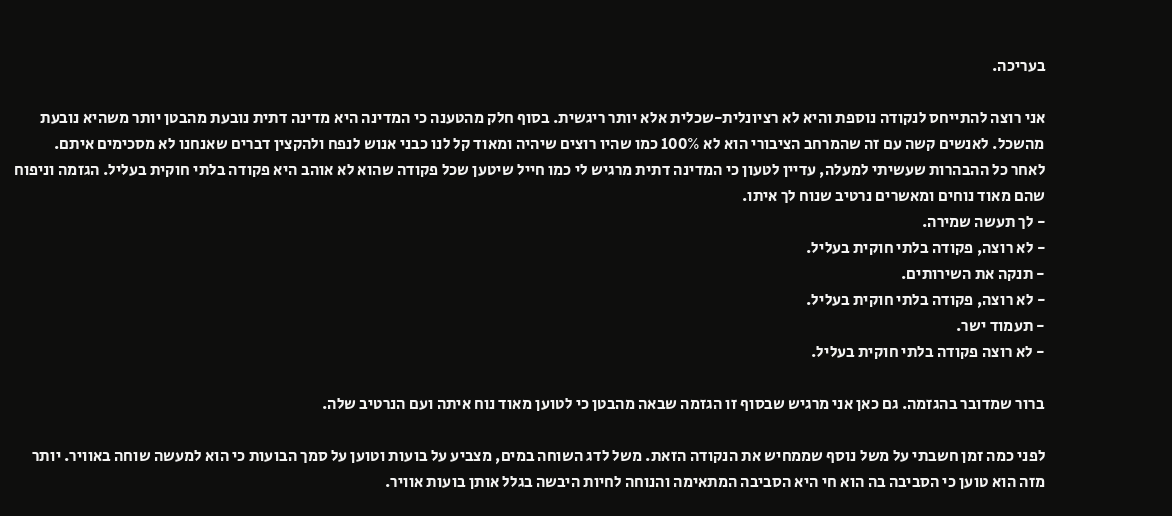בעריכה.

אני רוצה להתייחס לנקודה נוספת והיא לא רציונלית-שכלית אלא יותר ריגשית. בסוף חלק מהטענה כי המדינה היא מדינה דתית נובעת מהבטן יותר משהיא נובעת מהשכל. לאנשים קשה עם זה שהמרחב הציבורי הוא לא 100% כמו שהיו רוצים שיהיה ומאוד קל לנו כבני אנוש לנפח ולהקצין דברים שאנחנו לא מסכימים איתם.
לאחר כל ההבהרות שעשיתי למעלה, עדיין לטעון כי המדינה דתית מרגיש לי כמו חייל שיטען שכל פקודה שהוא לא אוהב היא פקודה בלתי חוקית בעליל. הגזמה וניפוח שהם מאוד נוחים ומאשרים נרטיב שנוח לך איתו.
- לך תעשה שמירה.
- לא רוצה, פקודה בלתי חוקית בעליל.
- תנקה את השירותים.
- לא רוצה, פקודה בלתי חוקית בעליל.
- תעמוד ישר.
- לא רוצה פקודה בלתי חוקית בעליל.

ברור שמדובר בהגזמה. גם כאן אני מרגיש שבסוף זו הגזמה שבאה מהבטן כי לטוען מאוד נוח איתה ועם הנרטיב שלה.

לפני כמה זמן חשבתי על משל נוסף שממחיש את הנקודה הזאת. משל לדג השוחה במים, מצביע על בועות וטוען על סמך הבועות כי הוא למעשה שוחה באוויר. יותר מזה הוא טוען כי הסביבה בה הוא חי היא הסביבה המתאימה והנוחה לחיות היבשה בגלל אותן בועות אוויר.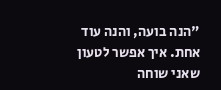"הנה בועה, והנה עוד אחת. איך אפשר לטעון שאני שוחה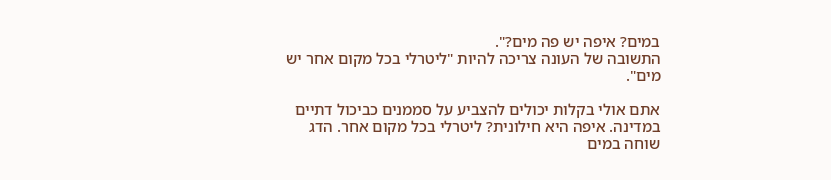במים? איפה יש פה מים?".
התשובה של העונה צריכה להיות "ליטרלי בכל מקום אחר יש מים".

אתם אולי בקלות יכולים להצביע על סממנים כביכול דתיים במדינה. איפה היא חילונית? ליטרלי בכל מקום אחר. הדג שוחה במים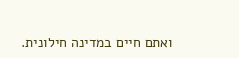ואתם חיים במדינה חילונית.